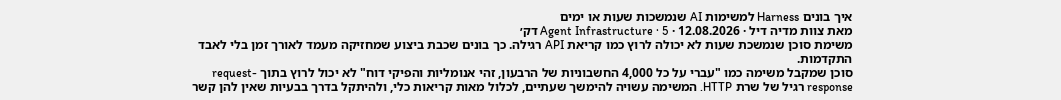איך בונים Harness למשימות AI שנמשכות שעות או ימים
מאת צוות מדיה דיל · 12.08.2026 · Agent Infrastructure · 5 דק׳
משימת סוכן שנמשכת שעות לא יכולה לרוץ כמו קריאת API רגילה. כך בונים שכבת ביצוע שמחזיקה מעמד לאורך זמן בלי לאבד התקדמות.
סוכן שמקבל משימה כמו "עברי על כל 4,000 החשבוניות של הרבעון, זהי אנומליות והפיקי דוח" לא יכול לרוץ בתוך request-response רגיל של שרת HTTP. המשימה עשויה להימשך שעתיים, לכלול מאות קריאות כלי, ולהיתקל בדרך בבעיות שאין להן קשר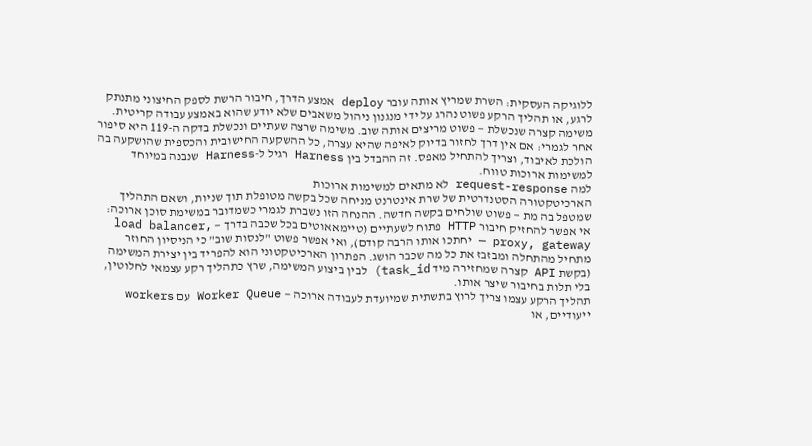ללוגיקה העסקית: השרת שמריץ אותה עובר deploy אמצע הדרך, חיבור הרשת לספק החיצוני מתנתק לרגע, או תהליך הרקע פשוט נהרג על ידי מנגנון ניהול משאבים שלא יודע שהוא באמצע עבודה קריטית. משימה קצרה שנכשלת — פשוט מריצים אותה שוב. משימה שרצה שעתיים ונכשלת בדקה ה-119 היא סיפור אחר לגמרי: אם אין דרך לחזור בדיוק לאיפה שהיא עצרה, כל ההשקעה החישובית והכספית שהושקעה בה הולכת לאיבוד, וצריך להתחיל מאפס. זה ההבדל בין Harness רגיל ל-Harness שנבנה במיוחד למשימות ארוכות טווח.
למה request-response לא מתאים למשימות ארוכות
הארכיטקטורה הסטנדרטית של שרת אינטרנט מניחה שכל בקשה מטופלת תוך שניות, ושאם התהליך שמטפל בה מת — פשוט שולחים בקשה חדשה. ההנחה הזו נשברת לגמרי כשמדובר במשימת סוכן ארוכה: אי אפשר להחזיק חיבור HTTP פתוח לשעתיים (טיימאאוטים בכל שכבה בדרך — load balancer, proxy, gateway — יחתכו אותו הרבה קודם), ואי אפשר פשוט "לנסות שוב" כי הניסיון החוזר מתחיל מהתחלה ומבזבז את כל מה שכבר הושג. הפתרון הארכיטקטוני הוא להפריד בין יצירת המשימה (בקשת API קצרה שמחזירה מיד task_id) לבין ביצוע המשימה, שרץ כתהליך רקע עצמאי לחלוטין, בלי תלות בחיבור שיצר אותו.
תהליך הרקע עצמו צריך לרוץ בתשתית שמיועדת לעבודה ארוכה — Worker Queue עם workers ייעודיים, או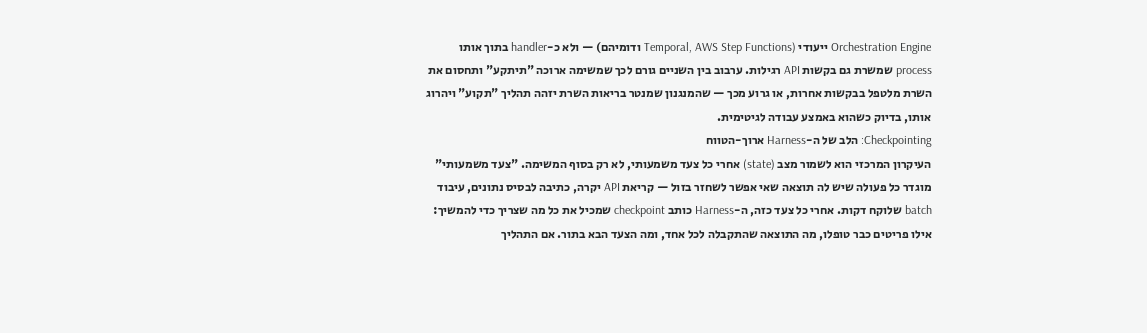Orchestration Engine ייעודי (Temporal, AWS Step Functions ודומיהם) — ולא כ-handler בתוך אותו process שמשרת גם בקשות API רגילות. ערבוב בין השניים גורם לכך שמשימה ארוכה "תיתקע" ותחסום את השרת מלטפל בבקשות אחרות, או גרוע מכך — שהמנגנון שמנטר בריאות השרת יזהה תהליך "תקוע" ויהרוג אותו, בדיוק כשהוא באמצע עבודה לגיטימית.
Checkpointing: הלב של ה-Harness ארוך-הטווח
העיקרון המרכזי הוא לשמור מצב (state) אחרי כל צעד משמעותי, לא רק בסוף המשימה. "צעד משמעותי" מוגדר כל פעולה שיש לה תוצאה שאי אפשר לשחזר בזול — קריאת API יקרה, כתיבה לבסיס נתונים, עיבוד batch שלוקח דקות. אחרי כל צעד כזה, ה-Harness כותב checkpoint שמכיל את כל מה שצריך כדי להמשיך: אילו פריטים כבר טופלו, מה התוצאה שהתקבלה לכל אחד, ומה הצעד הבא בתור. אם התהליך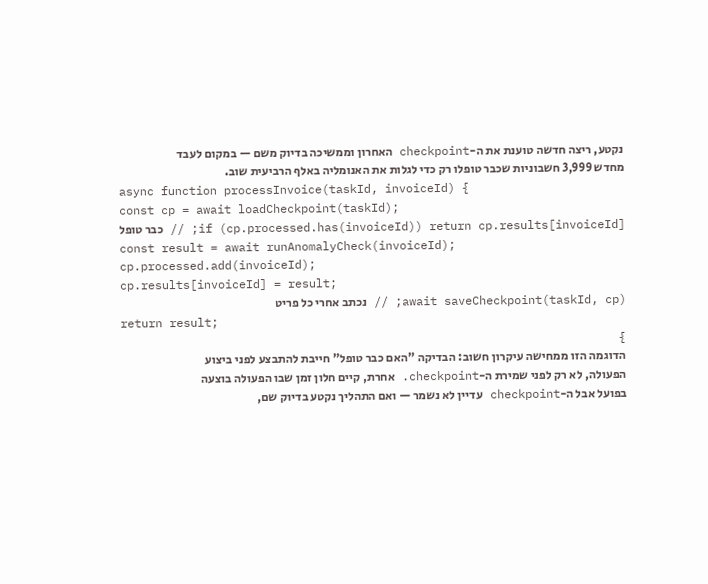נקטע, ריצה חדשה טוענת את ה-checkpoint האחרון וממשיכה בדיוק משם — במקום לעבד מחדש 3,999 חשבוניות שכבר טופלו רק כדי לגלות את האנומליה באלף הרביעית שוב.
async function processInvoice(taskId, invoiceId) {
const cp = await loadCheckpoint(taskId);
if (cp.processed.has(invoiceId)) return cp.results[invoiceId]; // כבר טופל
const result = await runAnomalyCheck(invoiceId);
cp.processed.add(invoiceId);
cp.results[invoiceId] = result;
await saveCheckpoint(taskId, cp); // נכתב אחרי כל פריט
return result;
}
הדוגמה הזו ממחישה עיקרון חשוב: הבדיקה "האם כבר טופל" חייבת להתבצע לפני ביצוע הפעולה, לא רק לפני שמירת ה-checkpoint. אחרת, קיים חלון זמן שבו הפעולה בוצעה בפועל אבל ה-checkpoint עדיין לא נשמר — ואם התהליך נקטע בדיוק שם,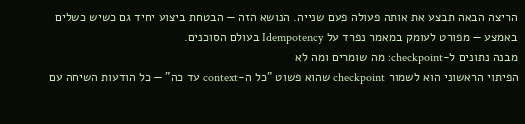הריצה הבאה תבצע את אותה פעולה פעם שנייה. הנושא הזה — הבטחת ביצוע יחיד גם כשיש כשלים באמצע — מפורט לעומק במאמר נפרד על Idempotency בעולם הסוכנים.
מבנה נתונים ל-checkpoint: מה שומרים ומה לא
הפיתוי הראשוני הוא לשמור checkpoint שהוא פשוט "כל ה-context עד כה" — כל הודעות השיחה עם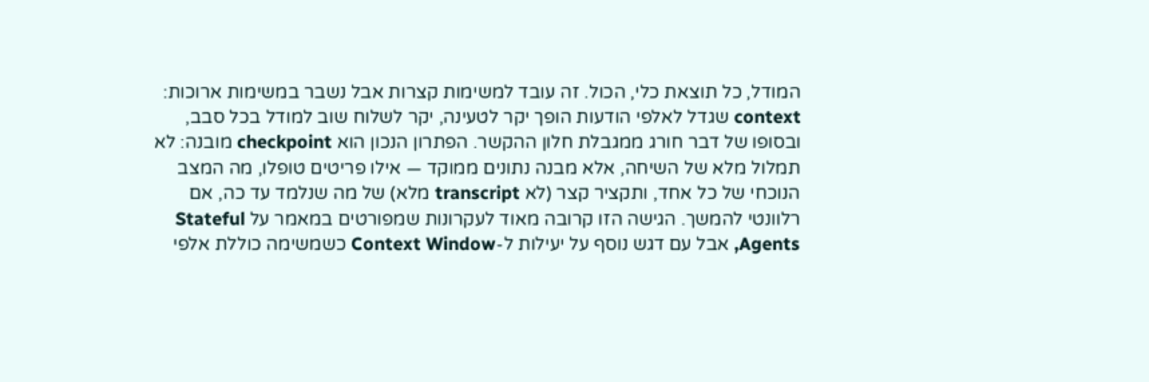המודל, כל תוצאת כלי, הכול. זה עובד למשימות קצרות אבל נשבר במשימות ארוכות: context שגדל לאלפי הודעות הופך יקר לטעינה, יקר לשלוח שוב למודל בכל סבב, ובסופו של דבר חורג ממגבלת חלון ההקשר. הפתרון הנכון הוא checkpoint מובנה: לא תמלול מלא של השיחה, אלא מבנה נתונים ממוקד — אילו פריטים טופלו, מה המצב הנוכחי של כל אחד, ותקציר קצר (לא transcript מלא) של מה שנלמד עד כה, אם רלוונטי להמשך. הגישה הזו קרובה מאוד לעקרונות שמפורטים במאמר על Stateful Agents, אבל עם דגש נוסף על יעילות ל-Context Window כשמשימה כוללת אלפי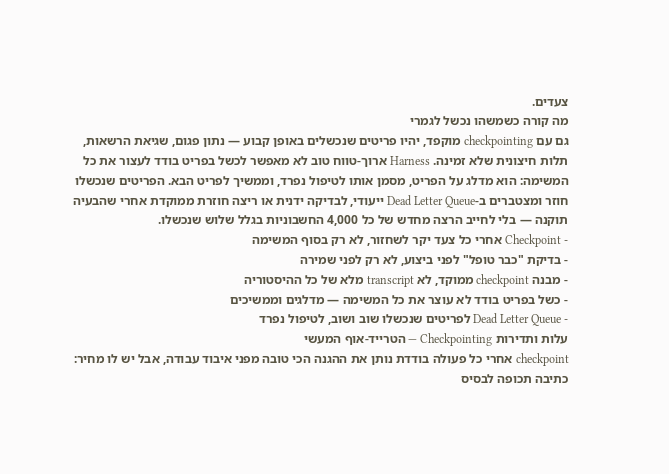צעדים.
מה קורה כשמשהו נכשל לגמרי
גם עם checkpointing מוקפד, יהיו פריטים שנכשלים באופן קבוע — נתון פגום, שגיאת הרשאות, תלות חיצונית שלא זמינה. Harness ארוך-טווח טוב לא מאפשר לכשל בפריט בודד לעצור את כל המשימה: הוא מדלג על הפריט, מסמן אותו לטיפול נפרד, וממשיך לפריט הבא. הפריטים שנכשלו חוזר ומצטברים ב-Dead Letter Queue ייעודי, לבדיקה ידנית או ריצה חוזרת ממוקדת אחרי שהבעיה תוקנה — בלי לחייב הרצה מחדש של כל 4,000 החשבוניות בגלל שלוש שנכשלו.
- Checkpoint אחרי כל צעד יקר לשחזור, לא רק בסוף המשימה
- בדיקת "כבר טופל" לפני ביצוע, לא רק לפני שמירה
- מבנה checkpoint ממוקד, לא transcript מלא של כל ההיסטוריה
- כשל בפריט בודד לא עוצר את כל המשימה — מדלגים וממשיכים
- Dead Letter Queue לפריטים שנכשלו שוב ושוב, לטיפול נפרד
עלות ותדירות Checkpointing — הטרייד-אוף המעשי
checkpoint אחרי כל פעולה בודדת נותן את ההגנה הכי טובה מפני איבוד עבודה, אבל יש לו מחיר: כתיבה תכופה לבסיס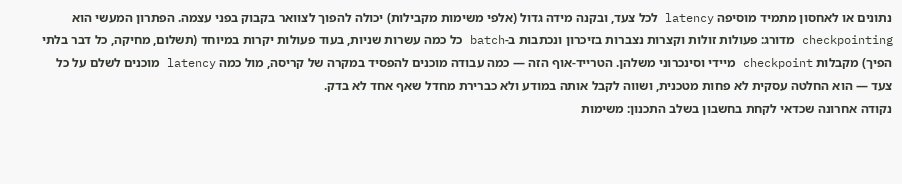נתונים או לאחסון מתמיד מוסיפה latency לכל צעד, ובקנה מידה גדול (אלפי משימות מקבילות) יכולה להפוך לצוואר בקבוק בפני עצמה. הפתרון המעשי הוא checkpointing מדורג: פעולות זולות וקצרות נצברות בזיכרון ונכתבות ב-batch כל כמה עשרות שניות, בעוד פעולות יקרות במיוחד (תשלום, מחיקה, כל דבר בלתי הפיך) מקבלות checkpoint מיידי וסינכרוני משלהן. הטרייד-אוף הזה — כמה עבודה מוכנים להפסיד במקרה של קריסה, מול כמה latency מוכנים לשלם על כל צעד — הוא החלטה עסקית לא פחות מטכנית, ושווה לקבל אותה במודע ולא כברירת מחדל שאף אחד לא בדק.
נקודה אחרונה שכדאי לקחת בחשבון בשלב התכנון: משימות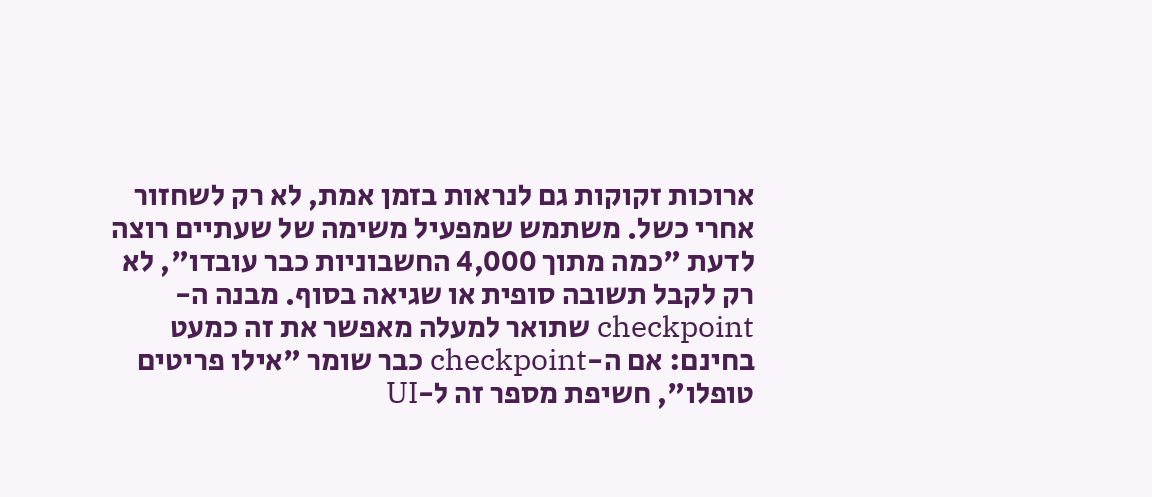ארוכות זקוקות גם לנראות בזמן אמת, לא רק לשחזור אחרי כשל. משתמש שמפעיל משימה של שעתיים רוצה לדעת "כמה מתוך 4,000 החשבוניות כבר עובדו", לא רק לקבל תשובה סופית או שגיאה בסוף. מבנה ה-checkpoint שתואר למעלה מאפשר את זה כמעט בחינם: אם ה-checkpoint כבר שומר "אילו פריטים טופלו", חשיפת מספר זה ל-UI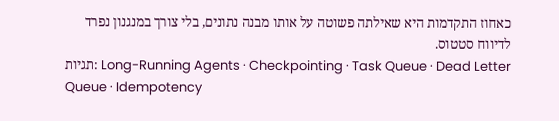כאחוז התקדמות היא שאילתה פשוטה על אותו מבנה נתונים, בלי צורך במנגנון נפרד לדיווח סטטוס.
תגיות: Long-Running Agents · Checkpointing · Task Queue · Dead Letter Queue · Idempotency